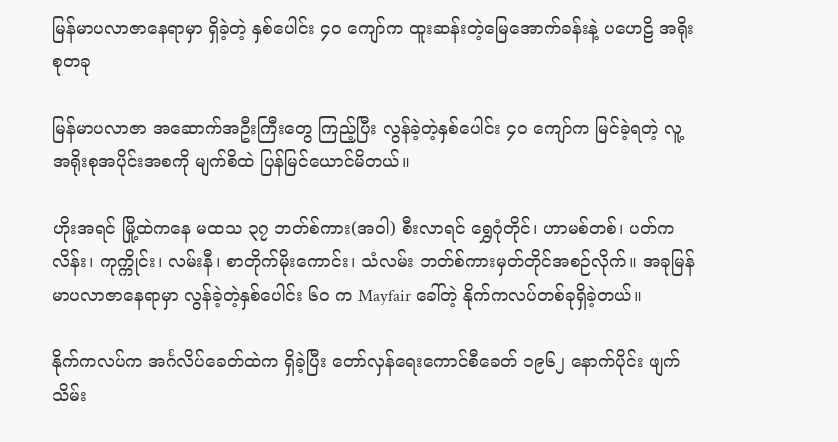မြန်မာပလာဇာနေရာမှာ ရှိခဲ့တဲ့ နှစ်ပေါင်း ၄၀ ကျော်က ထူးဆန်းတဲ့မြေအောက်ခန်းနဲ့ ပ‌ဟေဠိ အရိုးစုတခု

မြန်မာပလာဇာ အဆောက်အဦးကြီးတွေ ကြည့်ပြီး လွန်ခဲ့တဲ့နှစ်ပေါင်း ၄၀ ကျော်က မြင်ခဲ့ရတဲ့ လူ့အရိုးစုအပိုင်းအစကို မျက်စိထဲ ပြန်မြင်ယောင်မိတယ်။

ဟိုးအရင် မြို့ထဲကနေ မထသ ၃၇ ဘတ်စ်ကား(အဝါ) စီးလာရင် ရွှေဂုံတိုင်၊ ဟာမစ်တစ်၊ ပတ်ကလိန်း၊ ကုက္ကိုင်း၊ လမ်းနီ၊ စာတိုက်မိုးကောင်း၊ သံလမ်း ဘတ်စ်ကားမှတ်တိုင်အစဉ်လိုက်။ အခုမြန်မာပလာဇာနေရာမှာ လွန်ခဲ့တဲ့နှစ်ပေါင်း ၆၀ က Mayfair ခေါ်တဲ့ နိုက်ကလပ်တစ်ခုရှိခဲ့တယ်။

နိုက်ကလပ်က အင်္ဂလိပ်ခေတ်ထဲက ရှိခဲ့ပြီး တော်လှန်ရေးကောင်စီခေတ် ၁၉၆၂ နောက်ပိုင်း ဖျက်သိမ်း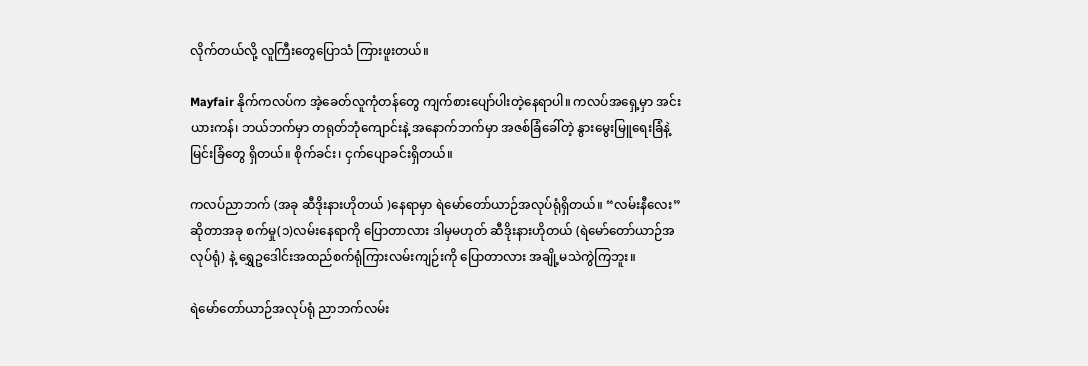လိုက်တယ်လို့ လူကြီးတွေပြောသံ ကြားဖူးတယ်။

Mayfair နိုက်ကလပ်က အဲ့ခေတ်လူကုံတန်တွေ ကျက်စားပျော်ပါးတဲ့နေရာပါ။ ကလပ်အရှေ့မှာ အင်းယားကန်၊ ဘယ်ဘက်မှာ တရုတ်ဘုံကျောင်းနဲ့ အနောက်ဘက်မှာ အဇစ်ခြံခေါ်တဲ့ နွားမွေးမြူရေးခြံနဲ့မြင်းခြံတွေ ရှိတယ်။ စိုက်ခင်း၊ ငှက်ပျောခင်းရှိတယ်။

ကလပ်ညာဘက် (အခု ဆီဒိုးနားဟိုတယ် )နေရာမှာ ရဲမော်တော်ယာဉ်အလုပ်ရုံရှိတယ်။ “လမ်းနီလေး” ဆိုတာအခု စက်မှု(၁)လမ်းနေရာကို ပြောတာလား ဒါမှမဟုတ် ဆီဒိုးနားဟိုတယ် (ရဲမော်တော်ယာဉ်အလုပ်ရုံ) နဲ့ ရွှေဥဒေါင်းအထည်စက်ရုံကြားလမ်းကျဉ်းကို ပြောတာလား အချို့မသဲကွဲကြဘူး။

ရဲမော်တော်ယာဉ်အလုပ်ရုံ ညာဘက်လမ်း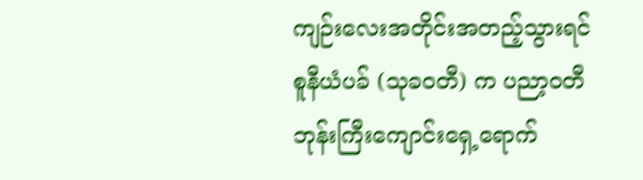ကျဉ်းလေးအတိုင်းအတည့်သွားရင် စူနီယံပခ် (သုခဝတီ) က ပညာ့ဝတီဘုန်းကြီးကျောင်းရှေ့ရောက်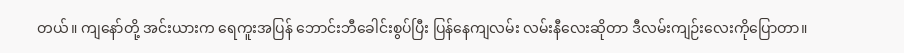တယ်။ ကျနော်တို့ အင်းယားက ရေကူးအပြန် ဘောင်းဘီခေါင်းစွပ်ပြီး ပြန်နေကျလမ်း လမ်းနီလေးဆိုတာ ဒီလမ်းကျဉ်းလေးကိုပြောတာ။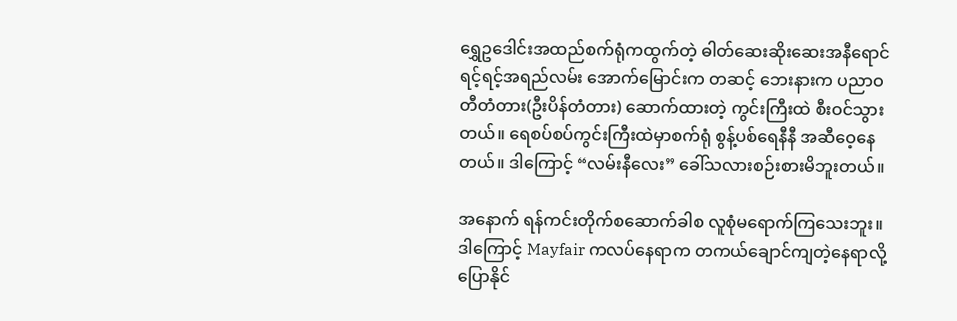ရွှေဥဒေါင်းအထည်စက်ရုံကထွက်တဲ့ ဓါတ်ဆေးဆိုးဆေးအနီရောင်ရင့်ရင့်အရည်လမ်း အောက်မြောင်းက တဆင့် ဘေးနားက ပညာဝတီတံတား(ဦးပိန်တံတား) ဆောက်ထားတဲ့ ကွင်းကြီးထဲ စီးဝင်သွားတယ်။ ရေစပ်စပ်ကွင်းကြီးထဲမှာစက်ရုံ စွန့်ပစ်ရေနီနီ အဆီဝေ့နေတယ်။ ဒါကြောင့် “လမ်းနီလေး” ခေါ်သလားစဉ်းစားမိဘူးတယ်။

အနောက် ရန်ကင်းတိုက်စဆောက်ခါစ လူစုံမရောက်ကြသေးဘူး။ ဒါကြောင့် Mayfair ကလပ်နေရာက တကယ်ချောင်ကျတဲ့နေရာလို့ ပြောနိုင်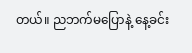တယ်။ ညဘက်မပြောနဲ့ နေ့ခင်း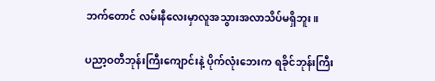ဘက်တောင် လမ်းနီလေးမှာလူအသွားအလာသိပ်မရှိဘူး။

ပညာ့ဝတီဘုန်းကြီးကျောင်းနဲ့ ပိုက်လုံးဘေးက ရခိုင်ဘုန်းကြီး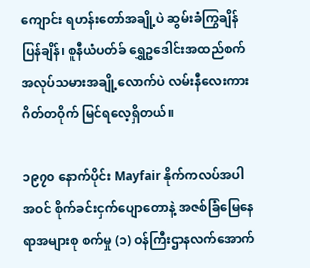ကျောင်း ရဟန်းတော်အချို့ပဲ ဆွမ်းခံကြွချိန် ပြန်ချိန်၊ စူနီယံပတ်ခ် ရွှေဥဒေါင်းအထည်စက်အလုပ်သမားအချို့လောက်ပဲ လမ်းနီလေးကားဂိတ်တဝိုက် မြင်ရလေ့ရှိတယ်။

၁၉၇၀ နောက်ပိုင်း Mayfair နိုက်ကလပ်အပါအဝင် စိုက်ခင်းငှက်ပျောတောနဲ့ အဇစ်ခြံမြေနေရာအများစု စက်မှု (၁) ဝန်ကြီးဌာနလက်အောက်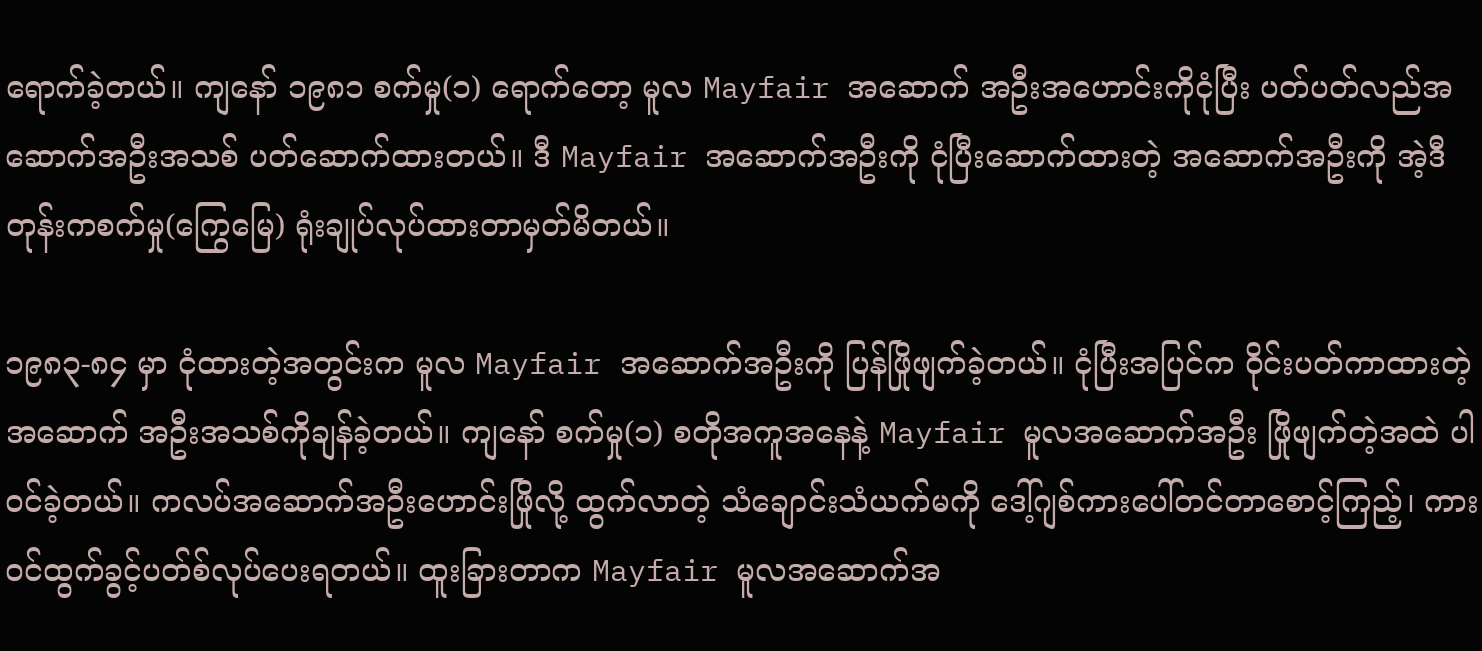ရောက်ခဲ့တယ်။ ကျနော် ၁၉၈၁ စက်မှု(၁) ရောက်တော့ မူလ Mayfair အဆောက် အဦးအဟောင်းကိုငုံပြီး ပတ်ပတ်လည်အဆောက်အဦးအသစ် ပတ်ဆောက်ထားတယ်။ ဒီ Mayfair အဆောက်အဦးကို ငုံပြီးဆောက်ထားတဲ့ အဆောက်အဦးကို အဲ့ဒီတုန်းကစက်မှု(ကြွေမြေ) ရုံးချုပ်လုပ်ထားတာမှတ်မိတယ်။

၁၉၈၃-၈၄ မှာ ငုံထားတဲ့အတွင်းက မူလ Mayfair အဆောက်အဦးကို ပြန်ဖြိုဖျက်ခဲ့တယ်။ ငုံပြီးအပြင်က ဝိုင်းပတ်ကာထားတဲ့အဆောက် အဦးအသစ်ကိုချန်ခဲ့တယ်။ ကျနော် စက်မှု(၁) စတိုအကူအနေနဲ့ Mayfair မူလအဆောက်အဦး ဖြိုဖျက်တဲ့အထဲ ပါဝင်ခဲ့တယ်။ ကလပ်အဆောက်အဦးဟောင်းဖြိုလို့ ထွက်လာတဲ့ သံချောင်းသံယက်မကို ဒေါ့်ဂျစ်ကားပေါ်တင်တာစောင့်ကြည့်၊ ကားဝင်ထွက်ခွင့်ပတ်စ်လုပ်ပေးရတယ်။ ထူးခြားတာက Mayfair မူလအဆောက်အ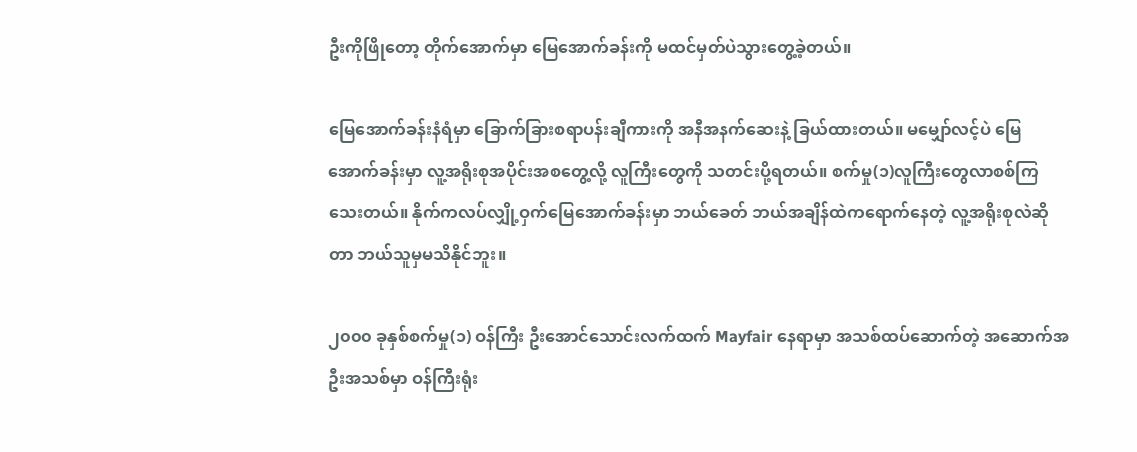ဦးကိုဖြိုတော့ တိုက်အောက်မှာ မြေအောက်ခန်းကို မထင်မှတ်ပဲသွားတွေ့ခဲ့တယ်။

မြေအောက်ခန်းနံရံမှာ ခြောက်ခြားစရာပန်းချီကားကို အနီအနက်ဆေးနဲ့ ခြယ်ထားတယ်။ မမျှော်လင့်ပဲ မြေအောက်ခန်းမှာ လူ့အရိုးစုအပိုင်းအစတွေ့လို့ လူကြီးတွေကို သတင်းပို့ရတယ်။ စက်မှု(၁)လူကြီးတွေလာစစ်ကြသေးတယ်။ နိုက်ကလပ်လျှို့ဝှက်မြေအောက်ခန်းမှာ ဘယ်ခေတ် ဘယ်အချိန်ထဲကရောက်နေတဲ့ လူ့အရိုးစုလဲဆိုတာ ဘယ်သူမှမသိနိုင်ဘူး။

၂၀၀၀ ခုနှစ်စက်မှု(၁) ဝန်ကြီး ဦးအောင်သောင်းလက်ထက် Mayfair နေရာမှာ အသစ်ထပ်ဆောက်တဲ့ အဆောက်အဦးအသစ်မှာ ဝန်ကြီးရုံး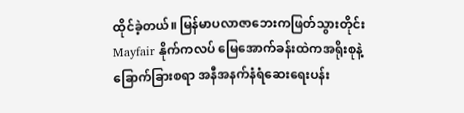ထိုင်ခဲ့တယ်။ မြန်မာပလာဇာဘေးကဖြတ်သွားတိုင်း Mayfair နိုက်ကလပ် မြေအောက်ခန်းထဲကအရိုးစုနဲ့ ခြောက်ခြားစရာ အနီအနက်နံရံဆေးရေးပန်း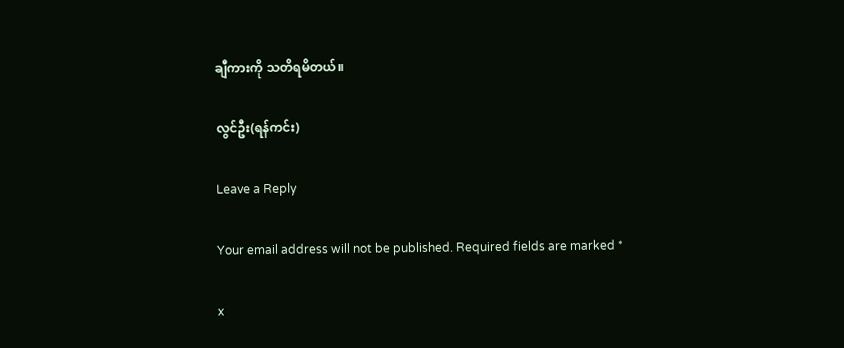ချီကားကို သတိရမိတယ်။

လွင်ဦး(ရန်ကင်း)

Leave a Reply

Your email address will not be published. Required fields are marked *

x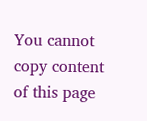You cannot copy content of this page